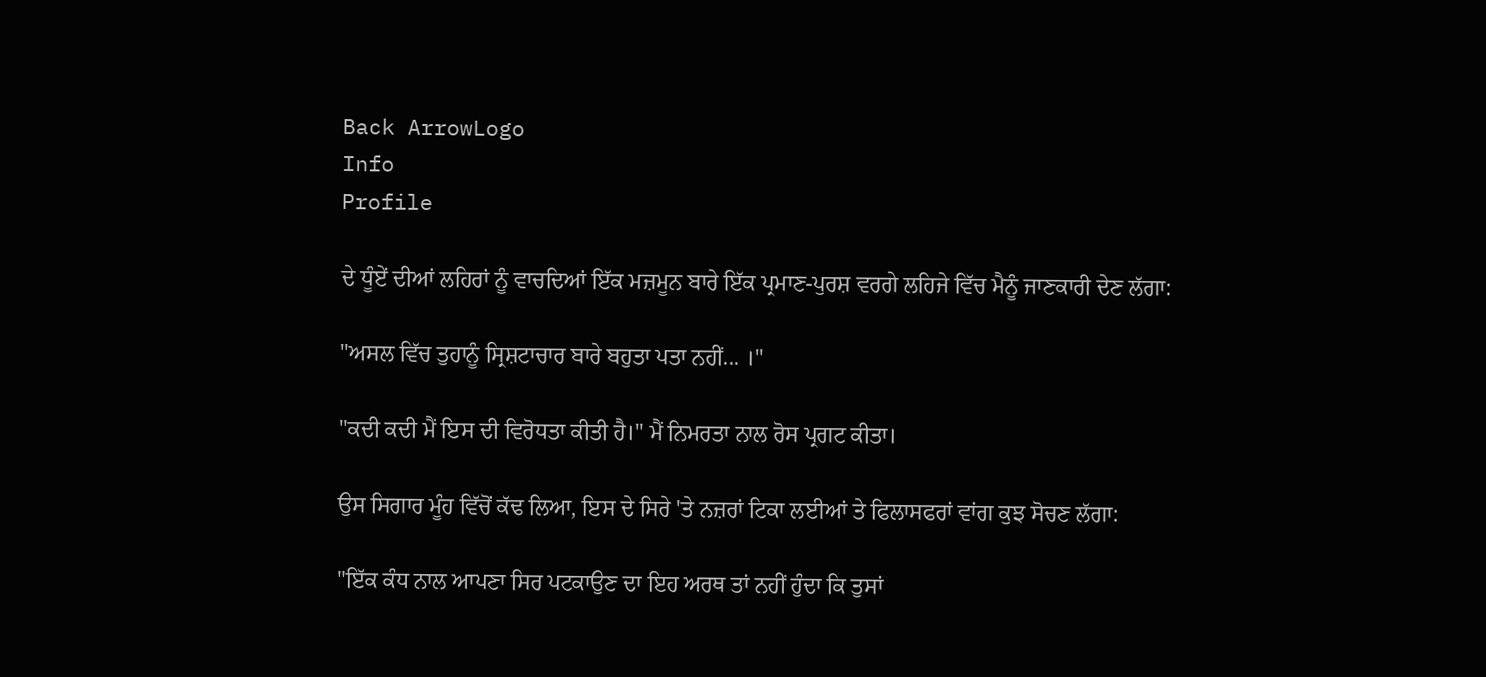Back ArrowLogo
Info
Profile

ਦੇ ਧੂੰਏਂ ਦੀਆਂ ਲਹਿਰਾਂ ਨੂੰ ਵਾਚਦਿਆਂ ਇੱਕ ਮਜ਼ਮੂਨ ਬਾਰੇ ਇੱਕ ਪ੍ਰਮਾਣ-ਪੁਰਸ਼ ਵਰਗੇ ਲਹਿਜੇ ਵਿੱਚ ਮੈਨੂੰ ਜਾਣਕਾਰੀ ਦੇਣ ਲੱਗਾ:

"ਅਸਲ ਵਿੱਚ ਤੁਹਾਨੂੰ ਸ੍ਰਿਸ਼ਟਾਚਾਰ ਬਾਰੇ ਬਹੁਤਾ ਪਤਾ ਨਹੀਂ... ।"

"ਕਦੀ ਕਦੀ ਮੈਂ ਇਸ ਦੀ ਵਿਰੋਧਤਾ ਕੀਤੀ ਹੈ।" ਮੈਂ ਨਿਮਰਤਾ ਨਾਲ ਰੋਸ ਪ੍ਰਗਟ ਕੀਤਾ।

ਉਸ ਸਿਗਾਰ ਮੂੰਹ ਵਿੱਚੋਂ ਕੱਢ ਲਿਆ, ਇਸ ਦੇ ਸਿਰੇ 'ਤੇ ਨਜ਼ਰਾਂ ਟਿਕਾ ਲਈਆਂ ਤੇ ਫਿਲਾਸਫਰਾਂ ਵਾਂਗ ਕੁਝ ਸੋਚਣ ਲੱਗਾ:

"ਇੱਕ ਕੰਧ ਨਾਲ ਆਪਣਾ ਸਿਰ ਪਟਕਾਉਣ ਦਾ ਇਹ ਅਰਥ ਤਾਂ ਨਹੀਂ ਹੁੰਦਾ ਕਿ ਤੁਸਾਂ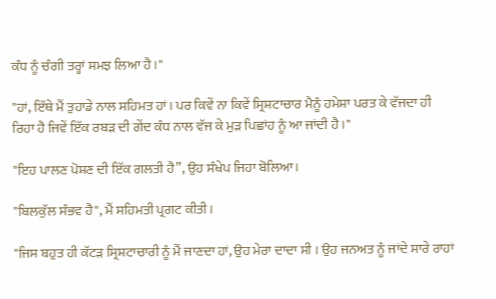ਕੰਧ ਨੂੰ ਚੰਗੀ ਤਰ੍ਹਾਂ ਸਮਝ ਲਿਆ ਹੈ।"

"ਹਾਂ, ਇੱਥੇ ਮੈਂ ਤੁਹਾਡੇ ਨਾਲ ਸਹਿਮਤ ਹਾਂ। ਪਰ ਕਿਵੇਂ ਨਾ ਕਿਵੇਂ ਸ੍ਰਿਸ਼ਟਾਚਾਰ ਮੈਨੂੰ ਹਮੇਸ਼ਾ ਪਰਤ ਕੇ ਵੱਜਦਾ ਹੀ ਰਿਹਾ ਹੈ ਜਿਵੇਂ ਇੱਕ ਰਬੜ ਦੀ ਗੇਂਦ ਕੰਧ ਨਾਲ ਵੱਜ ਕੇ ਮੁੜ ਪਿਛਾਂਹ ਨੂੰ ਆ ਜਾਂਦੀ ਹੈ।"

"ਇਹ ਪਾਲਣ ਪੋਸ਼ਣ ਦੀ ਇੱਕ ਗਲਤੀ ਹੈ”, ਉਹ ਸੰਖੇਪ ਜਿਹਾ ਬੋਲਿਆ।

"ਬਿਲਕੁੱਲ ਸੰਭਵ ਹੈ", ਮੈਂ ਸਹਿਮਤੀ ਪ੍ਰਗਟ ਕੀਤੀ।

"ਜਿਸ ਬਹੁਤ ਹੀ ਕੱਟੜ ਸ੍ਰਿਸ਼ਟਾਚਾਰੀ ਨੂੰ ਮੈਂ ਜਾਣਦਾ ਹਾਂ, ਉਹ ਮੇਰਾ ਦਾਦਾ ਸੀ । ਉਹ ਜਨਅਤ ਨੂੰ ਜਾਂਦੇ ਸਾਰੇ ਰਾਹਾਂ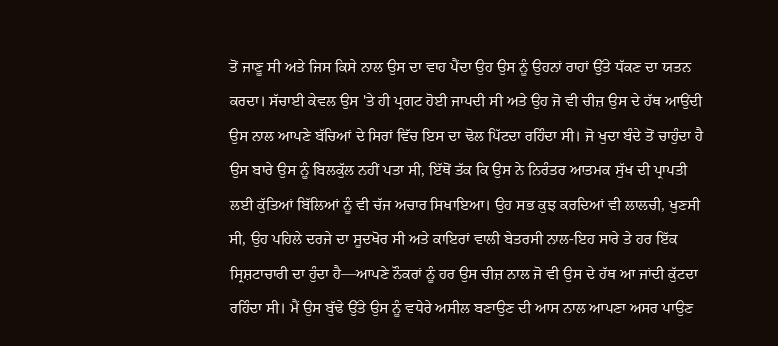ਤੋਂ ਜਾਣੂ ਸੀ ਅਤੇ ਜਿਸ ਕਿਸੇ ਨਾਲ ਉਸ ਦਾ ਵਾਹ ਪੈਂਦਾ ਉਹ ਉਸ ਨੂੰ ਉਹਨਾਂ ਰਾਹਾਂ ਉੱਤੇ ਧੱਕਣ ਦਾ ਯਤਨ ਕਰਦਾ। ਸੱਚਾਈ ਕੇਵਲ ਉਸ 'ਤੇ ਹੀ ਪ੍ਰਗਟ ਹੋਈ ਜਾਪਦੀ ਸੀ ਅਤੇ ਉਹ ਜੋ ਵੀ ਚੀਜ਼ ਉਸ ਦੇ ਹੱਥ ਆਉਂਦੀ ਉਸ ਨਾਲ ਆਪਣੇ ਬੱਚਿਆਂ ਦੇ ਸਿਰਾਂ ਵਿੱਚ ਇਸ ਦਾ ਢੋਲ ਪਿੱਟਦਾ ਰਹਿੰਦਾ ਸੀ। ਜੋ ਖੁਦਾ ਬੰਦੇ ਤੋਂ ਚਾਹੁੰਦਾ ਹੈ ਉਸ ਬਾਰੇ ਉਸ ਨੂੰ ਬਿਲਕੁੱਲ ਨਹੀਂ ਪਤਾ ਸੀ, ਇੱਥੋਂ ਤੱਕ ਕਿ ਉਸ ਨੇ ਨਿਰੰਤਰ ਆਤਮਕ ਸੁੱਖ ਦੀ ਪ੍ਰਾਪਤੀ ਲਈ ਕੁੱਤਿਆਂ ਬਿੱਲਿਆਂ ਨੂੰ ਵੀ ਚੱਜ ਅਚਾਰ ਸਿਖਾਇਆ। ਉਹ ਸਭ ਕੁਝ ਕਰਦਿਆਂ ਵੀ ਲਾਲਚੀ, ਖੁਣਸੀ ਸੀ, ਉਹ ਪਹਿਲੇ ਦਰਜੇ ਦਾ ਸੂਦਖੋਰ ਸੀ ਅਤੇ ਕਾਇਰਾਂ ਵਾਲੀ ਬੇਤਰਸੀ ਨਾਲ-ਇਹ ਸਾਰੇ ਤੇ ਹਰ ਇੱਕ ਸ੍ਰਿਸ਼ਟਾਚਾਰੀ ਦਾ ਹੁੰਦਾ ਹੈ—ਆਪਣੇ ਨੌਕਰਾਂ ਨੂੰ ਹਰ ਉਸ ਚੀਜ਼ ਨਾਲ ਜੋ ਵੀ ਉਸ ਦੇ ਹੱਥ ਆ ਜਾਂਦੀ ਕੁੱਟਦਾ ਰਹਿੰਦਾ ਸੀ। ਮੈਂ ਉਸ ਬੁੱਢੇ ਉੱਤੇ ਉਸ ਨੂੰ ਵਧੇਰੇ ਅਸੀਲ ਬਣਾਉਣ ਦੀ ਆਸ ਨਾਲ ਆਪਣਾ ਅਸਰ ਪਾਉਣ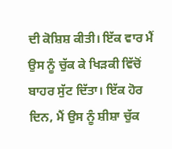ਦੀ ਕੋਸ਼ਿਸ਼ ਕੀਤੀ। ਇੱਕ ਵਾਰ ਮੈਂ ਉਸ ਨੂੰ ਚੁੱਕ ਕੇ ਖਿੜਕੀ ਵਿੱਚੋਂ ਬਾਹਰ ਸੁੱਟ ਦਿੱਤਾ। ਇੱਕ ਹੋਰ ਦਿਨ, ਮੈਂ ਉਸ ਨੂੰ ਸ਼ੀਸ਼ਾ ਚੁੱਕ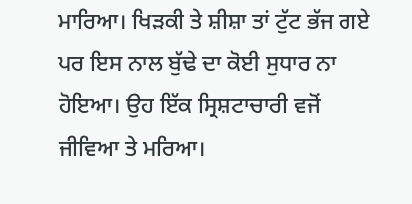ਮਾਰਿਆ। ਖਿੜਕੀ ਤੇ ਸ਼ੀਸ਼ਾ ਤਾਂ ਟੁੱਟ ਭੱਜ ਗਏ ਪਰ ਇਸ ਨਾਲ ਬੁੱਢੇ ਦਾ ਕੋਈ ਸੁਧਾਰ ਨਾ ਹੋਇਆ। ਉਹ ਇੱਕ ਸ੍ਰਿਸ਼ਟਾਚਾਰੀ ਵਜੋਂ ਜੀਵਿਆ ਤੇ ਮਰਿਆ।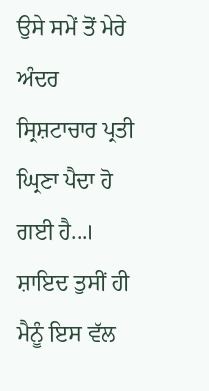ਉਸੇ ਸਮੇਂ ਤੋਂ ਮੇਰੇ ਅੰਦਰ ਸ੍ਰਿਸ਼ਟਾਚਾਰ ਪ੍ਰਤੀ ਘ੍ਰਿਣਾ ਪੈਦਾ ਹੋ ਗਈ ਹੈ...। ਸ਼ਾਇਦ ਤੁਸੀਂ ਹੀ ਮੈਨੂੰ ਇਸ ਵੱਲ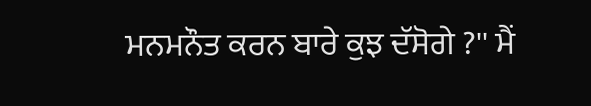ਮਨਮਨੌਤ ਕਰਨ ਬਾਰੇ ਕੁਝ ਦੱਸੋਗੇ ?'' ਮੈਂ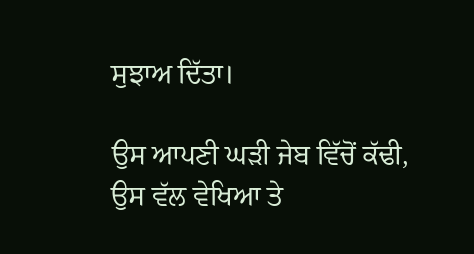ਸੁਝਾਅ ਦਿੱਤਾ।

ਉਸ ਆਪਣੀ ਘੜੀ ਜੇਬ ਵਿੱਚੋਂ ਕੱਢੀ, ਉਸ ਵੱਲ ਵੇਖਿਆ ਤੇ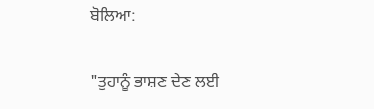ਬੋਲਿਆ:

"ਤੁਹਾਨੂੰ ਭਾਸ਼ਣ ਦੇਣ ਲਈ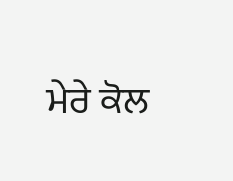ਮੇਰੇ ਕੋਲ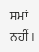ਸਮਾਂ ਨਹੀਂ ।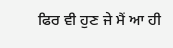ਫਿਰ ਵੀ ਹੁਣ ਜੇ ਮੈਂ ਆ ਹੀ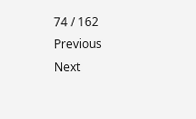74 / 162
Previous
Next